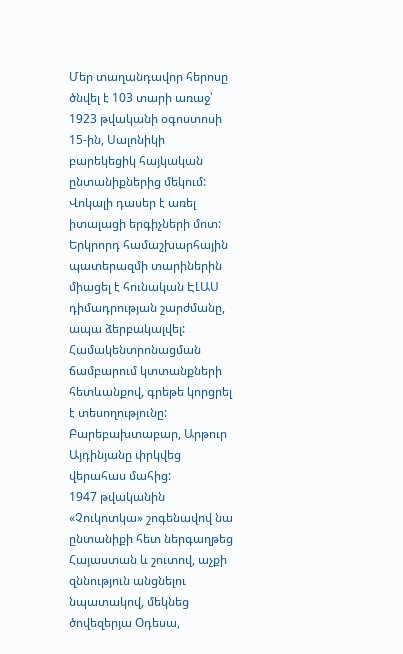Մեր տաղանդավոր հերոսը ծնվել է 103 տարի առաջ՝ 1923 թվականի օգոստոսի 15-ին, Սալոնիկի բարեկեցիկ հայկական ընտանիքներից մեկում: Վոկալի դասեր է առել իտալացի երգիչների մոտ: Երկրորդ համաշխարհային պատերազմի տարիներին միացել է հունական ԷԼԱՍ դիմադրության շարժմանը, ապա ձերբակալվել: Համակենտրոնացման ճամբարում կտտանքների հետևանքով, գրեթե կորցրել է տեսողությունը: Բարեբախտաբար, Արթուր Այդինյանը փրկվեց վերահաս մահից:
1947 թվականին «Չուկոտկա» շոգենավով նա ընտանիքի հետ ներգաղթեց Հայաստան և շուտով, աչքի զննություն անցնելու նպատակով, մեկնեց ծովեզերյա Օդեսա,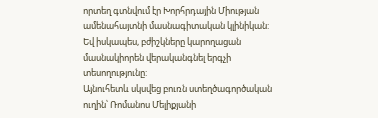որտեղ գտնվում էր Խորհրդային Միության ամենահայտնի մասնագիտական կլինիկան: Եվ իսկապես, բժիշկները կարողացան մասնակիորեն վերականգնել երգչի տեսողությունը:
Այնուհետև սկսվեց բուռն ստեղծագործական ուղին՝ Ռոմանոս Մելիքյանի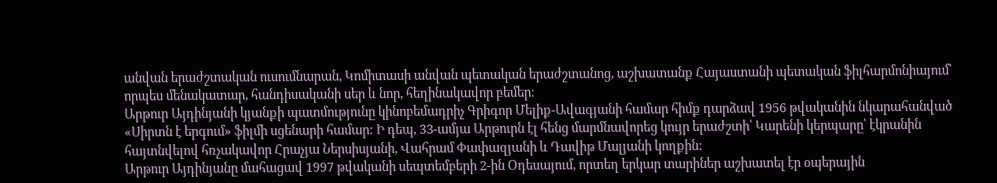անվան երաժշտական ուսումնարան, Կոմիտասի անվան պետական երաժշտանոց, աշխատանք Հայաստանի պետական ֆիլհարմոնիայում՝ որպես մենակատար, հանդիսականի սեր և նոր, հեղինակավոր բեմեր։
Արթուր Այդինյանի կյանքի պատմությունը կինոբեմադրիչ Գրիգոր Մելիք-Ավագյանի համար հիմք դարձավ 1956 թվականին նկարահանված «Սիրտն է երգում» ֆիլմի սցենարի համար: Ի դեպ, 33-ամյա Արթուրն էլ հենց մարմնավորեց կույր երաժշտի՝ Կարենի կերպարը՝ էկրանին հայտնվելով հռչակավոր Հրաչյա Ներսիսյանի, Վահրամ Փափազյանի և Դավիթ Մալյանի կողքին:
Արթուր Այդինյանը մահացավ 1997 թվականի սեպտեմբերի 2-ին Օդեսայում, որտեղ երկար տարիներ աշխատել էր օպերային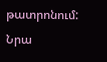թատրոնում: Նրա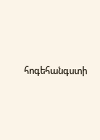հոգեհանգստի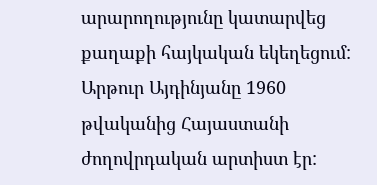արարողությունը կատարվեց քաղաքի հայկական եկեղեցում: Արթուր Այդինյանը 1960 թվականից Հայաստանի ժողովրդական արտիստ էր: